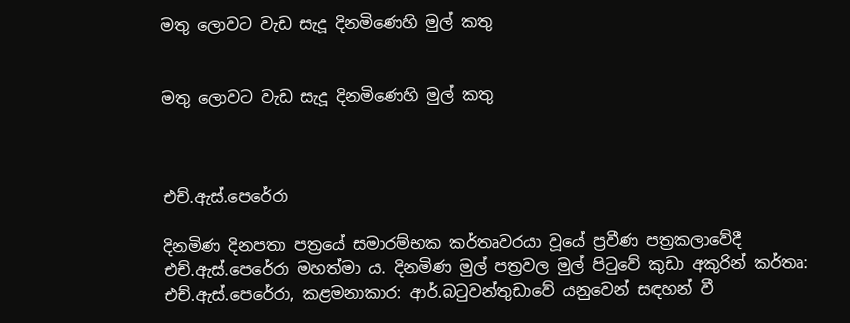මතු ලොවට වැඩ සැදූ දිනමිණෙහි මුල් කතු


මතු ලොවට වැඩ සැදූ දිනමිණෙහි මුල් කතු



එච්.ඇස්.පෙරේරා

දිනමිණ දිනපතා පත්‍රයේ සමාරම්භක කර්තෘවරයා වූයේ ප්‍රවීණ පත්‍රකලාවේදී එච්.ඇස්.පෙරේරා මහත්මා ය. දිනමිණ මුල් පත්‍රවල මුල් පිටුවේ කුඩා අකුරින් කර්තෘ: එච්.ඇස්.පෙරේරා, කළමනාකාර: ආර්.බටුවන්තුඩාවේ යනුවෙන් සඳහන් වී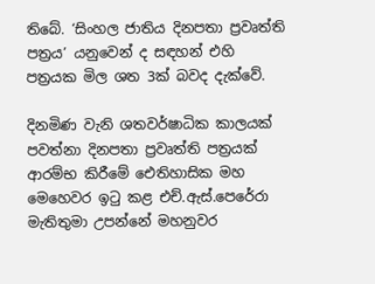තිබේ. ‘සිංහල ජාතිය දිනපතා ප්‍රවෘත්ති පත්‍රය’ යනුවෙන් ද සඳහන් එහි පත්‍රයක මිල ශත 3ක් බවද දැක්වේ.

දිනමිණ වැනි ශතවර්ෂාධික කාලයක් පවත්නා දිනපතා ප්‍රවෘත්ති පත්‍රයක් ආරම්භ කිරීමේ ඓතිහාසික මහ මෙහෙවර ඉටු කළ එච්.ඇස්.පෙරේරා මැතිතුමා උපන්නේ මහනුවර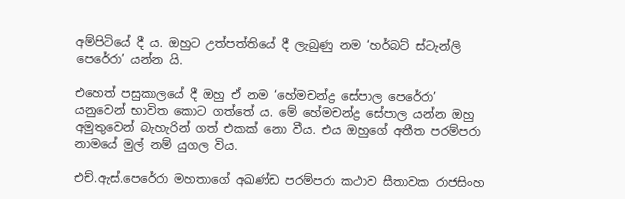අම්පිටියේ දී ය. ඔහුට උත්පත්තියේ දී ලැබුණු නම ‘හර්බට් ස්ටැන්ලි පෙරේරා’ යන්න යි.

එහෙත් පසුකාලයේ දී ඔහු ඒ නම ‘හේමචන්ද්‍ර සේපාල පෙරේරා’ යනුවෙන් භාවිත කොට ගත්තේ ය. මේ හේමචන්ද්‍ර සේපාල යන්න ඔහු අමුතුවෙන් බැහැරින් ගත් එකක් නො වීය. එය ඔහුගේ අතීත පරම්පරා නාමයේ මුල් නම් යුගල විය.

එච්.ඇස්.පෙරේරා මහතාගේ අඛණ්ඩ පරම්පරා කථාව සීතාවක රාජසිංහ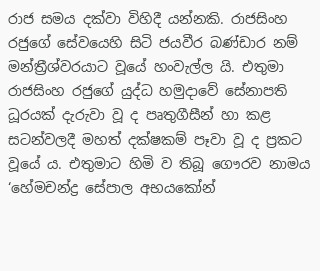රාජ සමය දක්වා විහිදී යන්නකි. රාජසිංහ රජුගේ සේවයෙහි සිටි ජයවීර බණ්ඩාර නම් මන්ත්‍රීශ්වරයාට වූයේ හංවැල්ල යි. එතුමා රාජසිංහ රජුගේ යුද්ධ හමුදාවේ සේනාපති ධූරයක් දැරුවා වූ ද පෘතුගීසීන් හා කළ සටන්වලදී මහත් දක්ෂකම් පෑවා වූ ද ප්‍රකට වූයේ ය. එතුමාට හිමි ව තිබූ ගෞරව නාමය ‘හේමචන්ද්‍ර සේපාල අභයකෝන්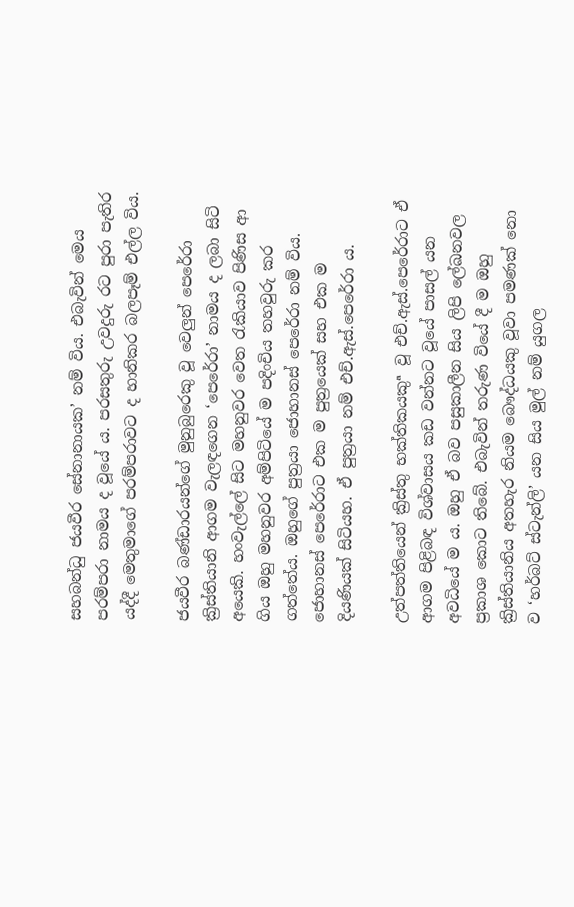සහබන්ධු ජයවීර සේනානායක’ නම් විය. එබැවින් මෙය පරම්පරා නාමය ද වූයේ ය. පරසතුරු උවදුරු රට පුරා පැතිර යද්දී මෙතුමාගේ පරම්පරාවට ද හානිකර බලපෑම් එල්ල විය.

ජයවීර බණ්ඩාරයන්ගේ මුනුබුරෙකු වූ වෙලුන් පෙරේරා ක්‍රිස්තියානි ආගම වැලඳගෙන ‘පෙරේරා’ නාමය ද ලබා සිටි අයෙකි. හංවැල්ලේ සිට මහනුවර වෙත රැකියාව පිණිස ආ ගිය ඔහු මහනුවර අම්පිටියේ ම පදිංචිය තහවුරු කර ගත්තේය. ඔහුගේ පුත්‍රයා ජොහානස් පෙරේරා නම් විය. ජොහානස් පෙරේරාට එක ම පුත්‍රයෙක් සහ එක ම දියණියක් සිටියහ. ඒ පුත්‍රයා නම් එච්.ඇස්.පෙරේරා ය.

උත්පත්තියෙන් ක්‍රිස්තු භක්තිකයකුª වූ එච්.ඇස්.පෙරේරාට ඒ ආගම පිළිබඳ විශ්වාසය කඩ වන්නට වූයේ පාසල් යන අවධියේ ම ය. ඔහු ඒ බව පසුකාලීන සිය ලිපි ලේඛනවල ප්‍රකාශ කොට තිබේ. එබැවින් තරුණ වියේ දී ම ඔහු ක්‍රිස්තියානිය අතහැර නියම බෞද්ධයකු වූවා පමණක් නො ව ‘හර්බට් ස්ටැන්ලි’ යන සිය මුල් නම් යුගල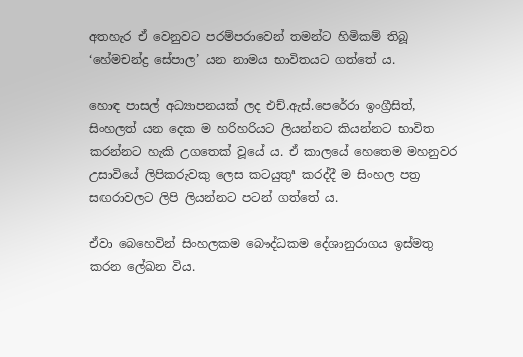අතහැර ඒ වෙනුවට පරම්පරාවෙන් තමන්ට හිමිකම් තිබූ ‘හේමචන්ද්‍ර සේපාල’ යන නාමය භාවිතයට ගත්තේ ය.

හොඳ පාසල් අධ්‍යාපනයක් ලද එච්.ඇස්.පෙරේරා ඉංග්‍රීසිත්, සිංහලත් යන දෙක ම හරිහරියට ලියන්නට කියන්නට භාවිත කරන්නට හැකි උගතෙක් වූයේ ය. ඒ කාලයේ හෙතෙම මහනුවර උසාවියේ ලිපිකරුවකු ලෙස කටයුතුª කරද්දී ම සිංහල පත්‍ර සඟරාවලට ලිපි ලියන්නට පටන් ගත්තේ ය.

ඒවා බෙහෙවින් සිංහලකම බෞද්ධකම දේශානුරාගය ඉස්මතු කරන ලේඛන විය.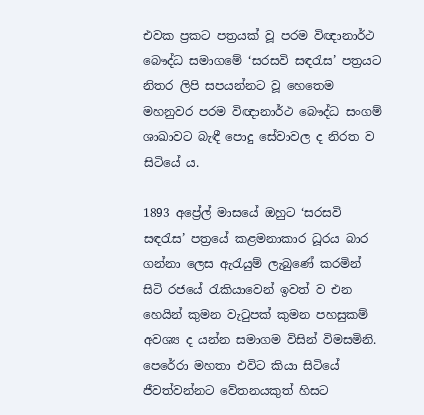එවක ප්‍රකට පත්‍රයක් වූ පරම විඥානාර්ථ බෞද්ධ සමාගමේ ‘සරසවි සඳරැස’ පත්‍රයට නිතර ලිපි සපයන්නට වූ හෙතෙම මහනුවර පරම විඥානාර්ථ බෞද්ධ සංගම් ශාඛාවට බැඳී පොදු සේවාවල ද නිරත ව සිටියේ ය.

1893 අප්‍රේල් මාසයේ ඔහුට ‘සරසවි සඳරැස’ පත්‍රයේ කළමනාකාර ධූරය බාර ගන්නා ලෙස ඇරැයුම් ලැබුණේ කරමින් සිටි රජයේ රැකියාවෙන් ඉවත් ව එන හෙයින් කුමන වැටුපක් කුමන පහසුකම් අවශ්‍ය ද යන්න සමාගම විසින් විමසමිනි. පෙරේරා මහතා එවිට කියා සිටියේ ජීවත්වන්නට වේතනයකුත් හිසට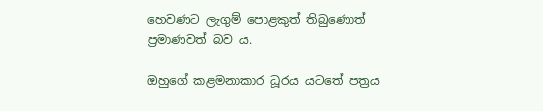හෙවණට ලැගුම් පොළකුත් තිබුණොත් ප්‍රමාණවත් බව ය.

ඔහුගේ කළමනාකාර ධූරය යටතේ පත්‍රය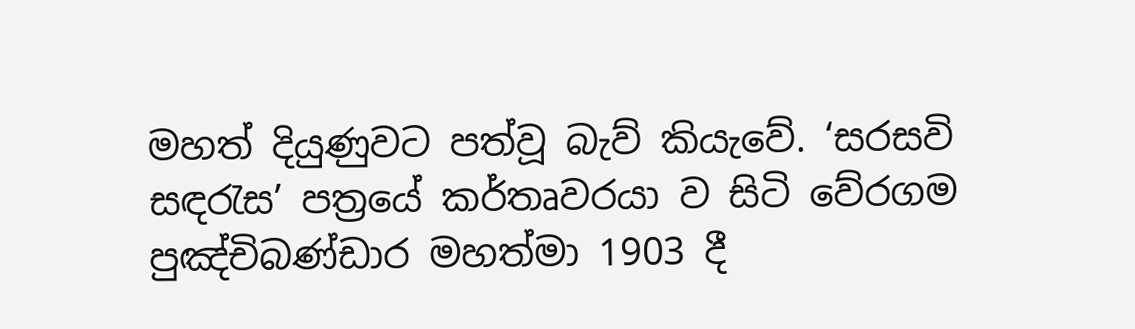මහත් දියුණුවට පත්වූ බැව් කියැවේ. ‘සරසවි සඳරැස’ පත්‍රයේ කර්තෘවරයා ව සිටි වේරගම පුඤ්චිබණ්ඩාර මහත්මා 1903 දී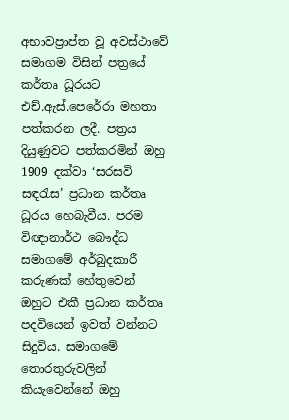අභාවප්‍රාප්ත වූ අවස්ථාවේ සමාගම විසින් පත්‍රයේ කර්තෘ ධූරයට එච්.ඇස්.පෙරේරා මහතා පත්කරන ලදී. පත්‍රය දියුණුවට පත්කරමින් ඔහු 1909 දක්වා ‘සරසවි සඳරැස’ ප්‍රධාන කර්තෘ ධූරය හෙබැවීය. පරම විඥානාර්ථ බෞද්ධ සමාගමේ අර්බුදකාරී කරුණක් හේතුවෙන් ඔහුට එකී ප්‍රධාන කර්තෘ පදවියෙන් ඉවත් වන්නට සිදුවිය. සමාගමේ තොරතුරුවලින් කියැවෙන්නේ ඔහු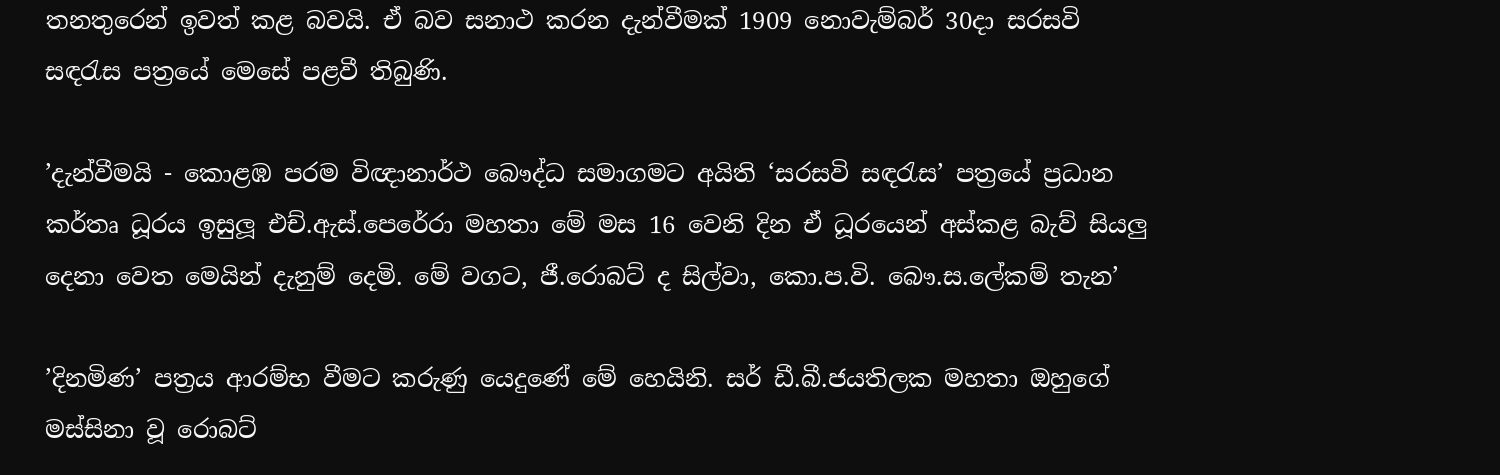තනතුරෙන් ඉවත් කළ බවයි. ඒ බව සනාථ කරන දැන්වීමක් 1909 නොවැම්බර් 30දා සරසවි සඳරැස පත්‍රයේ මෙසේ පළවී තිබුණි.

’දැන්වීමයි - කොළඹ පරම විඥානාර්ථ බෞද්ධ සමාගමට අයිති ‘සරසවි සඳරැස’ පත්‍රයේ ප්‍රධාන කර්තෘ ධූරය ඉසුලූ එච්.ඇස්.පෙරේරා මහතා මේ මස 16 වෙනි දින ඒ ධූරයෙන් අස්කළ බැව් සියලු දෙනා වෙත මෙයින් දැනුම් දෙමි. මේ වගට, ජී.රොබට් ද සිල්වා, කො.ප.වි. බෞ.ස.ලේකම් තැන’

’දිනමිණ’ පත්‍රය ආරම්භ වීමට කරුණු යෙදුණේ මේ හෙයිනි. සර් ඩී.බී.ජයතිලක මහතා ඔහුගේ මස්සිනා වූ රොබට්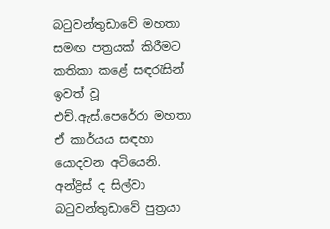බටුවන්තුඩාවේ මහතා සමඟ පත්‍රයක් කිරීමට කතිකා කළේ සඳරැසින් ඉවත් වූ එච්.ඇස්.පෙරේරා මහතා ඒ කාර්යය සඳහා යොදවන අටියෙනි. අන්ද්‍රිස් ද සිල්වා බටුවන්තුඩාවේ පුත්‍රයා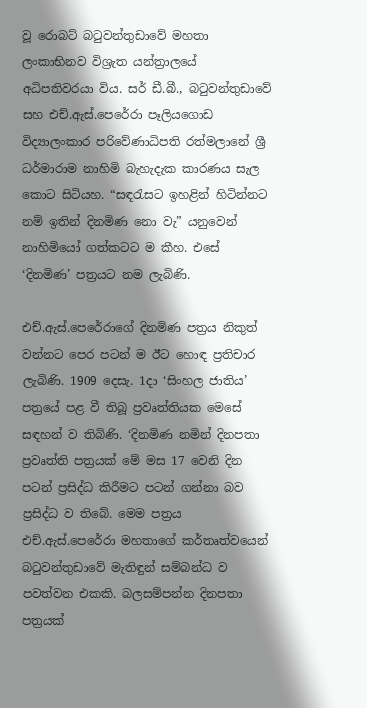වූ රොබට් බටුවන්තුඩාවේ මහතා ලංකාභිනව විශ්‍රැත යන්ත්‍රාලයේ අධිපතිවරයා විය. සර් ඩී.බී., බටුවන්තුඩාවේ සහ එච්.ඇස්.පෙරේරා පෑලියගොඩ විද්‍යාලංකාර පරිවේණාධිපති රත්මලානේ ශ්‍රී ධර්මාරාම නාහිමි බැහැදැක කාරණය සැල කොට සිටියහ. “සඳරැසට ඉහළින් හිටින්නට නම් ඉතින් දිනමිණ නො වැ” යනුවෙන් නාහිමියෝ ගත්කටට ම කීහ. එසේ ‘දිනමිණ’ පත්‍රයට නම ලැබිණි.

එච්.ඇස්.පෙරේරාගේ දිනමිණ පත්‍රය නිකුත් වන්නට පෙර පටන් ම ඊට හොඳ ප්‍රතිචාර ලැබිණි. 1909 දෙසැ. 1දා ‘සිංහල ජාතිය’ පත්‍රයේ පළ වී තිබූ ප්‍රවෘත්තියක මෙසේ සඳහන් ව තිබිණි. ‘දිනමිණ නමින් දිනපතා ප්‍රවෘත්ති පත්‍රයක් මේ මස 17 වෙනි දින පටන් ප්‍රසිද්ධ කිරීමට පටන් ගන්නා බව ප්‍රසිද්ධ ව තිබේ. මෙම පත්‍රය එච්.ඇස්.පෙරේරා මහතාගේ කර්තෘත්වයෙන් බටුවන්තුඩාවේ මැතිඳුන් සම්බන්ධ ව පවත්වන එකකි. බලසම්පන්න දිනපතා පත්‍රයක්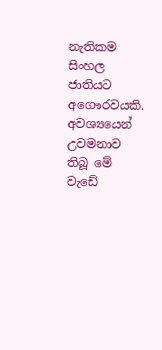නැතිකම සිංහල ජාතියට අගෞරවයකි. අවශ්‍යයෙන් උවමනාව තිබූ මේ වැඩේ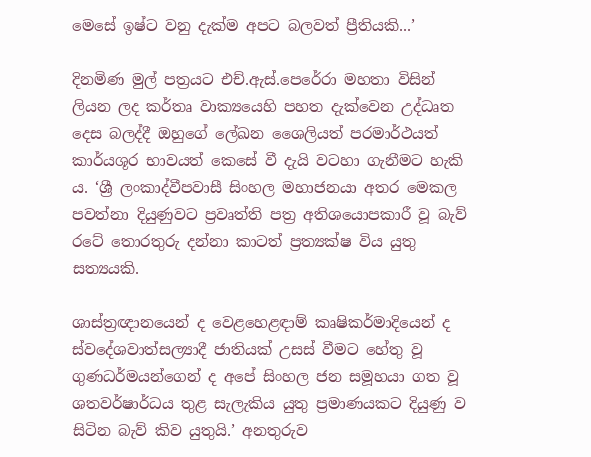මෙසේ ඉෂ්ට වනු දැක්ම අපට බලවත් ප්‍රීතියකි...’

දිනමිණ මුල් පත්‍රයට එච්.ඇස්.පෙරේරා මහතා විසින් ලියන ලද කර්තෘ වාක්‍යයෙහි පහත දැක්වෙන උද්ධෘත දෙස බලද්දී ඔහුගේ ලේඛන ශෛලියත් පරමාර්ථයත් කාර්යශූර භාවයත් කෙසේ වී දැයි වටහා ගැනීමට හැකි ය. ‘ශ්‍රී ලංකාද්වීපවාසී සිංහල මහාජනයා අතර මෙකල පවත්නා දියුණුවට ප්‍රවෘත්ති පත්‍ර අතිශයොපකාරී වූ බැව් රටේ තොරතුරු දන්නා කාටත් ප්‍රත්‍යක්ෂ විය යුතු සත්‍යයකි.

ශාස්ත්‍රඥානයෙන් ද වෙළහෙළඳාම් කෘෂිකර්මාදියෙන් ද ස්වදේශවාත්සල්‍යාදී ජාතියක් උසස් වීමට හේතු වූ ගුණධර්මයන්ගෙන් ද අපේ සිංහල ජන සමූහයා ගත වූ ශතවර්ෂාර්ධය තුළ සැලැකිය යුතු ප්‍රමාණයකට දියුණු ව සිටින බැව් කිව යුතුයි.’ අනතුරුව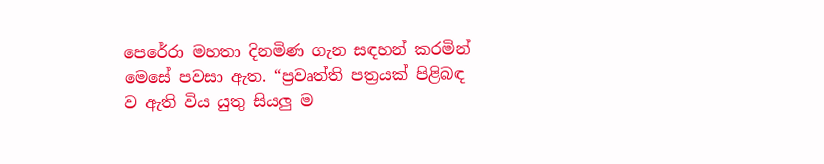පෙරේරා මහතා දිනමිණ ගැන සඳහන් කරමින් මෙසේ පවසා ඇත. “ප්‍රවෘත්ති පත්‍රයක් පිළිබඳ ව ඇති විය යුතු සියලු ම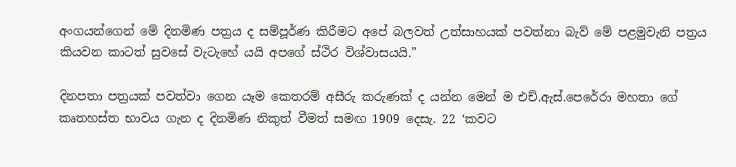අංගයන්ගෙන් මේ දිනමිණ පත්‍රය ද සම්පූර්ණ කිරීමට අපේ බලවත් උත්සාහයක් පවත්නා බැව් මේ පළමුවැනි පත්‍රය කියවන කාටත් සුවසේ වැටැහේ යයි අපගේ ස්ථිර විශ්වාසයයි.”

දිනපතා පත්‍රයක් පවත්වා ගෙන යෑම කෙතරම් අසීරු කරුණක් ද යන්න මෙන් ම එච්.ඇස්.පෙරේරා මහතා ගේ කෘතහස්ත භාවය ගැන ද දිනමිණ නිකුත් වීමත් සමඟ 1909 දෙසැ. 22 ‘කවට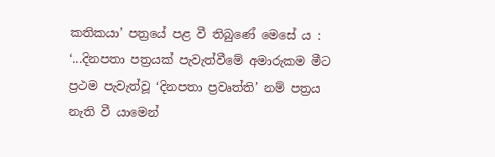කතිකයා’ පත්‍රයේ පළ වී තිබුණේ මෙසේ ය : ‘...දිනපතා පත්‍රයක් පැවැත්වීමේ අමාරුකම මීට ප්‍රථම පැවැත්වූ ‘දිනපතා ප්‍රවෘත්ති’ නම් පත්‍රය නැති වී යාමෙන්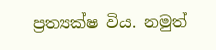ප්‍රත්‍යක්ෂ විය. නමුත්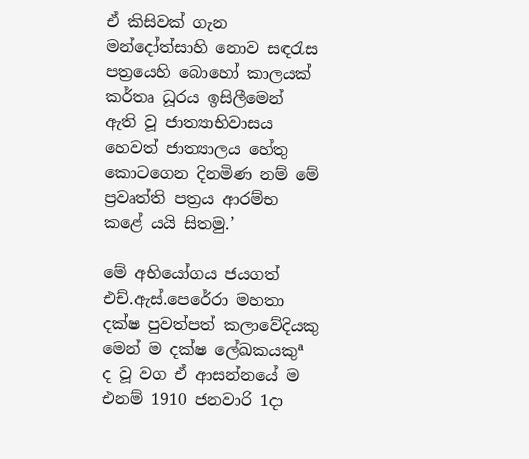ඒ කිසිවක් ගැන මන්දෝත්සාහි නොව සඳරැස පත්‍රයෙහි බොහෝ කාලයක් කර්තෘ ධූරය ඉසිලීමෙන් ඇති වූ ජාත්‍යාභිවාසය හෙවත් ජාත්‍යාලය හේතු කොටගෙන දිනමිණ නම් මේ ප්‍රවෘත්ති පත්‍රය ආරම්භ කළේ යයි සිතමු.’

මේ අභියෝගය ජයගත් එච්.ඇස්.පෙරේරා මහතා දක්ෂ පුවත්පත් කලාවේදියකු මෙන් ම දක්ෂ ලේඛකයකුª ද වූ වග ඒ ආසන්නයේ ම එනම් 1910 ජනවාරි 1දා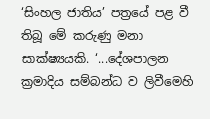‘සිංහල ජාතිය’ පත්‍රයේ පළ වී තිබූ මේ කරුණු මනා සාක්ෂ්‍යයකි. ‘...දේශපාලන ක්‍රමාදිය සම්බන්ධ ව ලිවීමෙහි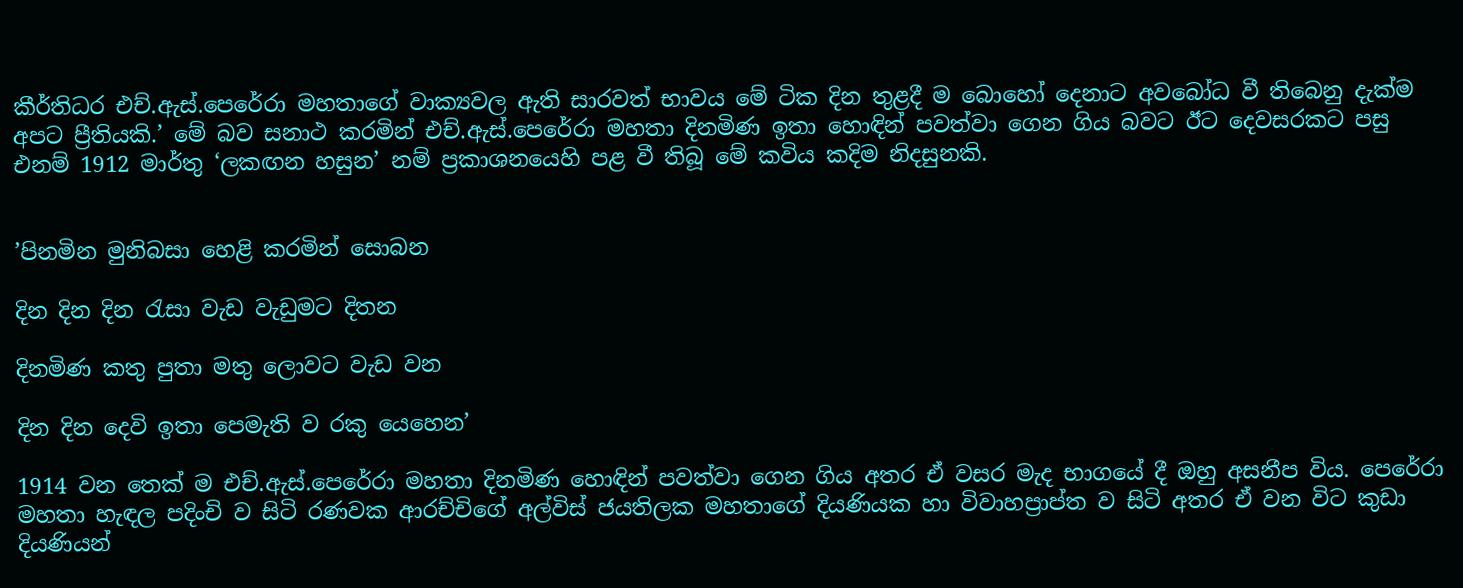කීර්තිධර එච්.ඇස්.පෙරේරා මහතාගේ වාක්‍යවල ඇති සාරවත් භාවය මේ ටික දින තුළදී ම බොහෝ දෙනාට අවබෝධ වී තිබෙනු දැක්ම අපට ප්‍රීතියකි.’ මේ බව සනාථ කරමින් එච්.ඇස්.පෙරේරා මහතා දිනමිණ ඉතා හොඳින් පවත්වා ගෙන ගිය බවට ඊට දෙවසරකට පසු එනම් 1912 මාර්තු ‘ලකඟන හසුන’ නම් ප්‍රකාශනයෙහි පළ වී තිබූ මේ කවිය කදිම නිදසුනකි.


’පිනමින මුනිබසා හෙළි කරමින් සොබන

දින දින දින රැසා වැඩ වැඩුමට දිතන

දිනමිණ කතු පුතා මතු ලොවට වැඩ වන

දින දින දෙවි ඉතා පෙමැති ව රකු යෙහෙන’

1914 වන තෙක් ම එච්.ඇස්.පෙරේරා මහතා දිනමිණ හොඳින් පවත්වා ගෙන ගිය අතර ඒ වසර මැද භාගයේ දී ඔහු අසනීප විය. පෙරේරා මහතා හැඳල පදිංචි ව සිටි රණවක ආරච්චිගේ අල්විස් ජයතිලක මහතාගේ දියණියක හා විවාහප්‍රාප්ත ව සිටි අතර ඒ වන විට කුඩා දියණියන්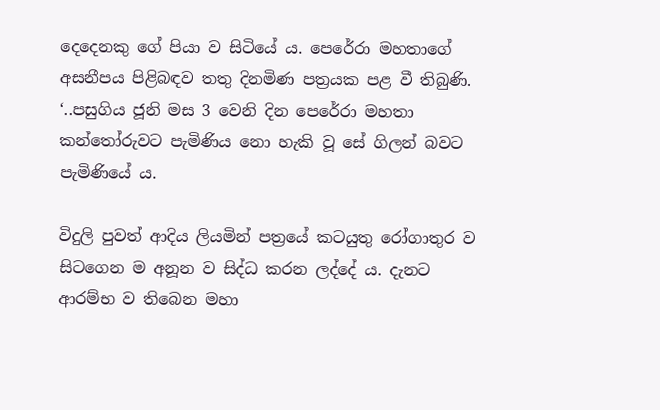දෙදෙනකු ගේ පියා ව සිටියේ ය. පෙරේරා මහතාගේ අසනීපය පිළිබඳව තතු දිනමිණ පත්‍රයක පළ වී තිබුණි. ‘..පසුගිය ජූනි මස 3 වෙනි දින පෙරේරා මහතා කන්තෝරුවට පැමිණිය නො හැකි වූ සේ ගිලන් බවට පැමිණියේ ය.

විදුලි පුවත් ආදිය ලියමින් පත්‍රයේ කටයුතු රෝගාතුර ව සිටගෙන ම අනූන ව සිද්ධ කරන ලද්දේ ය. දැනට ආරම්භ ව තිබෙන මහා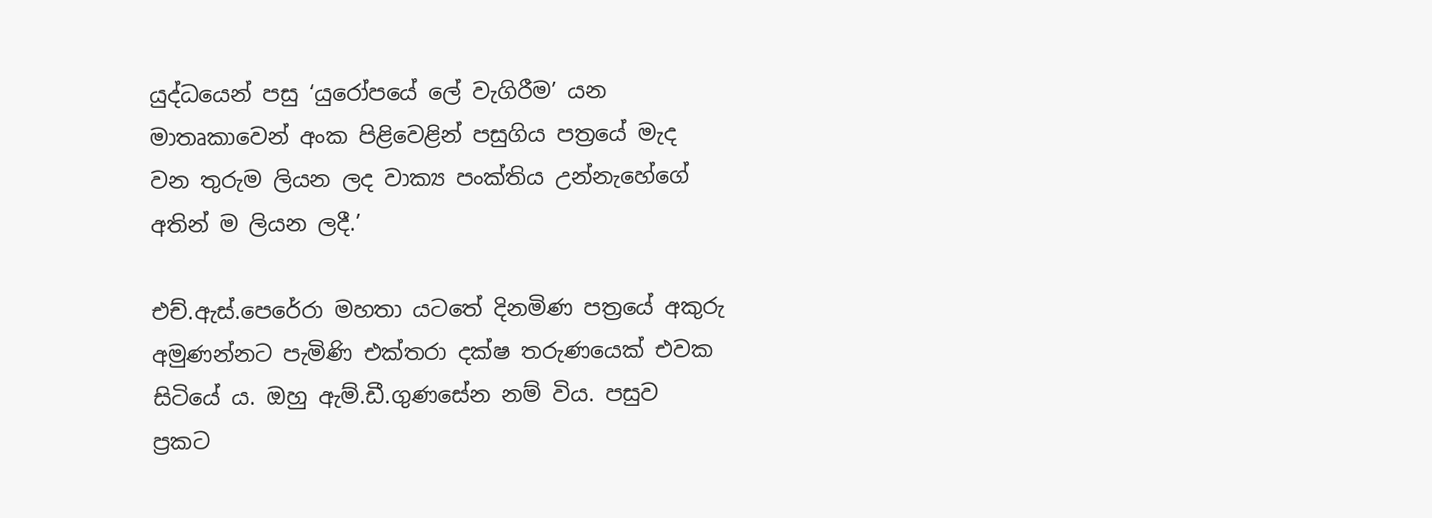යුද්ධයෙන් පසු ‘යුරෝපයේ ලේ වැගිරීම’ යන මාතෘකාවෙන් අංක පිළිවෙළින් පසුගිය පත්‍රයේ මැද වන තුරුම ලියන ලද වාක්‍ය පංක්තිය උන්නැහේගේ අතින් ම ලියන ලදී.’

එච්.ඇස්.පෙරේරා මහතා යටතේ දිනමිණ පත්‍රයේ අකුරු අමුණන්නට පැමිණි එක්තරා දක්ෂ තරුණයෙක් එවක සිටියේ ය. ඔහු ඇම්.ඩී.ගුණසේන නම් විය. පසුව ප්‍රකට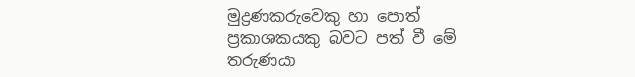මුද්‍රණකරුවෙකු හා පොත් ප්‍රකාශකයකු බවට පත් වී මේ තරුණයා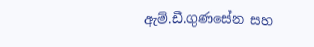ඇම්.ඩී.ගුණසේන සහ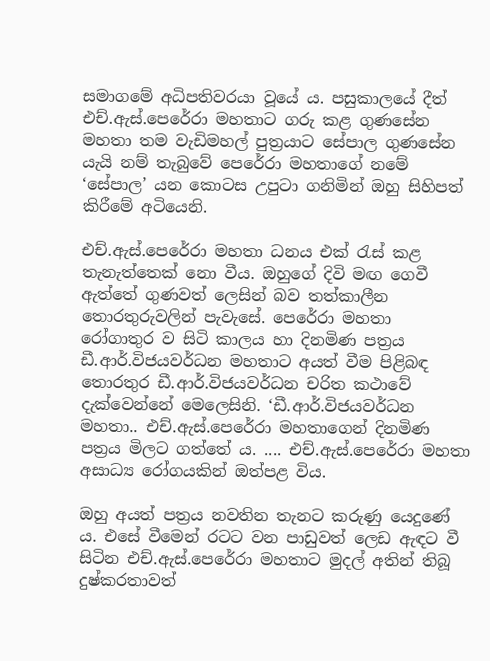සමාගමේ අධිපතිවරයා වූයේ ය. පසුකාලයේ දීත් එච්.ඇස්.පෙරේරා මහතාට ගරු කළ ගුණසේන මහතා තම වැඩිමහල් පුත්‍රයාට සේපාල ගුණසේන යැයි නම් තැබුවේ පෙරේරා මහතාගේ නමේ ‘සේපාල’ යන කොටස උපුටා ගනිමින් ඔහු සිහිපත් කිරීමේ අටියෙනි.

එච්.ඇස්.පෙරේරා මහතා ධනය එක් රැස් කළ තැනැත්තෙක් නො වීය. ඔහුගේ දිවි මඟ ගෙවී ඇත්තේ ගුණවත් ලෙසින් බව තත්කාලීන තොරතුරුවලින් පැවැසේ. පෙරේරා මහතා රෝගාතුර ව සිටි කාලය හා දිනමිණ පත්‍රය ඩී.ආර්.විජයවර්ධන මහතාට අයත් වීම පිළිබඳ තොරතුර ඩී.ආර්.විජයවර්ධන චරිත කථාවේ දැක්වෙන්නේ මෙලෙසිනි. ‘ඩී.ආර්.විජයවර්ධන මහතා.. එච්.ඇස්.පෙරේරා මහතාගෙන් දිනමිණ පත්‍රය මිලට ගත්තේ ය. .... එච්.ඇස්.පෙරේරා මහතා අසාධ්‍ය රෝගයකින් ඔත්පළ විය.

ඔහු අයත් පත්‍රය නවතින තැනට කරුණු යෙදුණේ ය. එසේ වීමෙන් රටට වන පාඩුවත් ලෙඩ ඇඳට වී සිටින එච්.ඇස්.පෙරේරා මහතාට මුදල් අතින් තිබූ දුෂ්කරතාවත්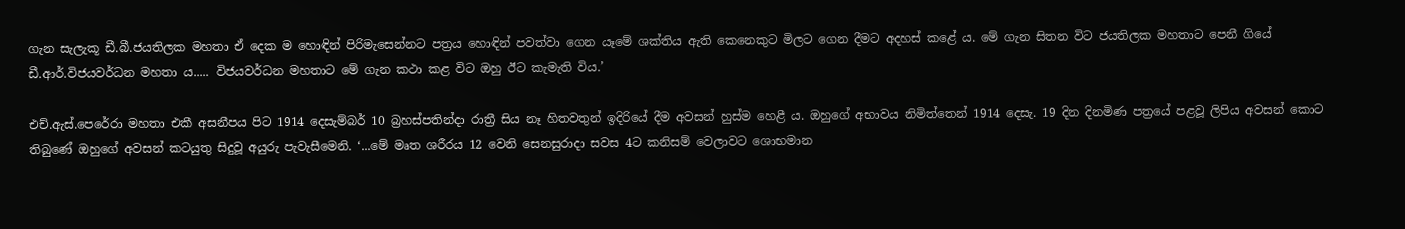ගැන සැලැකූ ඩී.බී.ජයතිලක මහතා ඒ දෙක ම හොඳින් පිරිමැසෙන්නට පත්‍රය හොඳින් පවත්වා ගෙන යෑමේ ශක්තිය ඇති කෙනෙකුට මිලට ගෙන දීමට අදහස් කළේ ය. මේ ගැන සිතන විට ජයතිලක මහතාට පෙනී ගියේ ඩී.ආර්.විජයවර්ධන මහතා ය..... විජයවර්ධන මහතාට මේ ගැන කථා කළ විට ඔහු ඊට කැමැති විය.’

එච්.ඇස්.පෙරේරා මහතා එකී අසනීපය පිට 1914 දෙසැම්බර් 10 බ්‍රහස්පතින්දා රාත්‍රී සිය නෑ හිතවතුන් ඉදිරියේ දීම අවසන් හුස්ම හෙළී ය. ඔහුගේ අභාවය නිමිත්තෙන් 1914 දෙසැ. 19 දින දිනමිණ පත්‍රයේ පළවූ ලිපිය අවසන් කොට තිබුණේ ඔහුගේ අවසන් කටයුතු සිදුවූ අයුරු පැවැසීමෙනි. ‘...මේ මෘත ශරීරය 12 වෙනි සෙනසුරාදා සවස 4ට කනිසම් වෙලාවට ශොභමාන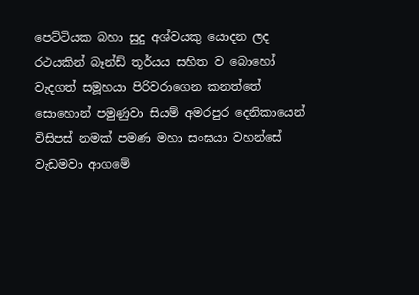පෙට්ටියක බහා සුදු අශ්වයකු යොදන ලද රථයකින් බෑන්ඩ් තූර්යය සහිත ව බොහෝ වැදගත් සමූහයා පිරිවරාගෙන කනත්තේ සොහොන් පමුණුවා සියම් අමරපුර දෙනිකායෙන් විසිපස් නමක් පමණ මහා සංඝයා වහන්සේ වැඩමවා ආගමේ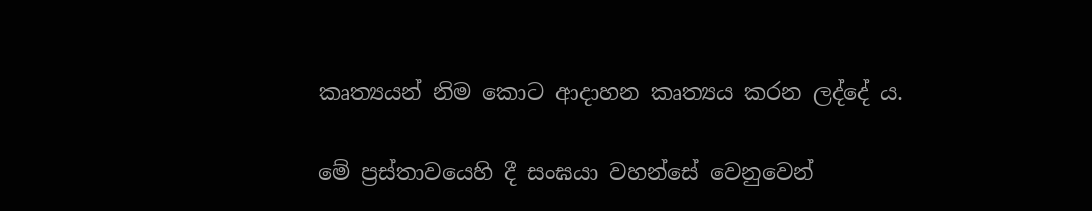කෘත්‍යයන් නිම කොට ආදාහන කෘත්‍යය කරන ලද්දේ ය.

මේ ප්‍රස්තාවයෙහි දී සංඝයා වහන්සේ වෙනුවෙන්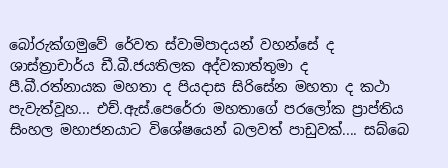බෝරුක්ගමුවේ රේවත ස්වාමිපාදයන් වහන්සේ ද ශාස්ත්‍රාචාර්ය ඩී.බී.ජයතිලක අද්වකාත්තුමා ද පී.බී.රත්නායක මහතා ද පියදාස සිරිසේන මහතා ද කථා පැවැත්වූහ... එච්.ඇස්.පෙරේරා මහතාගේ පරලෝක ප්‍රාප්තිය සිංහල මහාජනයාට විශේෂයෙන් බලවත් පාඩුවක්.... සබ්බෙ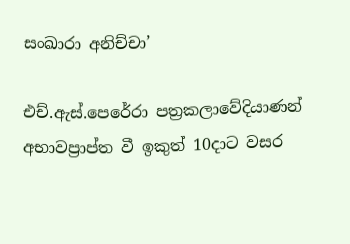සංඛාරා අනිච්චා’

එච්.ඇස්.පෙරේරා පත්‍රකලාවේදියාණන් අභාවප්‍රාප්ත වී ඉකුත් 10දාට වසර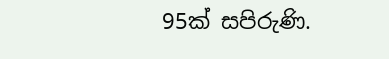95ක් සපිරුණි.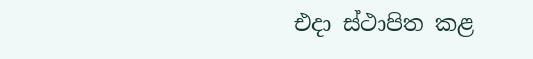එදා ස්ථාපිත කළ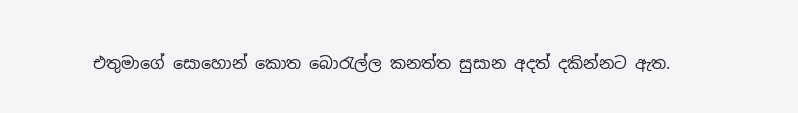එතුමාගේ සොහොන් කොත බොරැල්ල කනත්ත සුසාන අදත් දකින්නට ඇත.